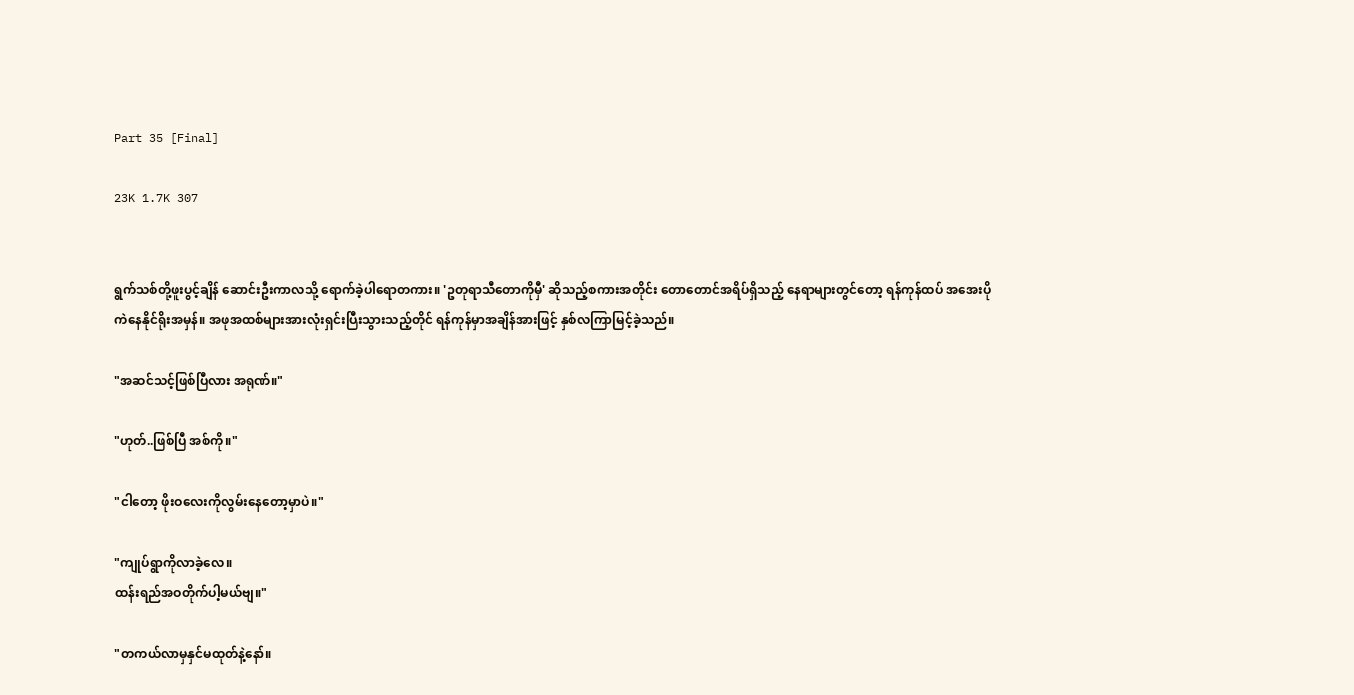Part 35 [Final]

23K 1.7K 307


ရွက်သစ်တို့ဖူးပွင့်ချိန် ဆောင်းဦးကာလသို့ ရောက်ခဲ့ပါရောတကား။ 'ဥတုရာသီတောကိုမှီ' ဆိုသည့်စကားအတိုင်း တောတောင်အရိပ်ရှိသည့် နေရာများတွင်တော့ ရန်ကုန်ထပ် အအေးပိုကဲနေနိုင်ရိုးအမှန်။ အဖုအထစ်များအားလုံးရှင်းပြီးသွားသည့်တိုင် ရန်ကုန်မှာအချိန်အားဖြင့် နှစ်လကြာမြင့်ခဲ့သည်။

"အဆင်သင့်ဖြစ်ပြီလား အရုဏ်။"

"ဟုတ်..ဖြစ်ပြီ အစ်ကို။"

"ငါတော့ ဖိုးဝလေးကိုလွမ်းနေတော့မှာပဲ။"

"ကျုပ်ရွာကိုလာခဲ့လေ။
ထန်းရည်အဝတိုက်ပါ့မယ်ဗျ။"

"တကယ်လာမှနှင်မထုတ်နဲ့နော်။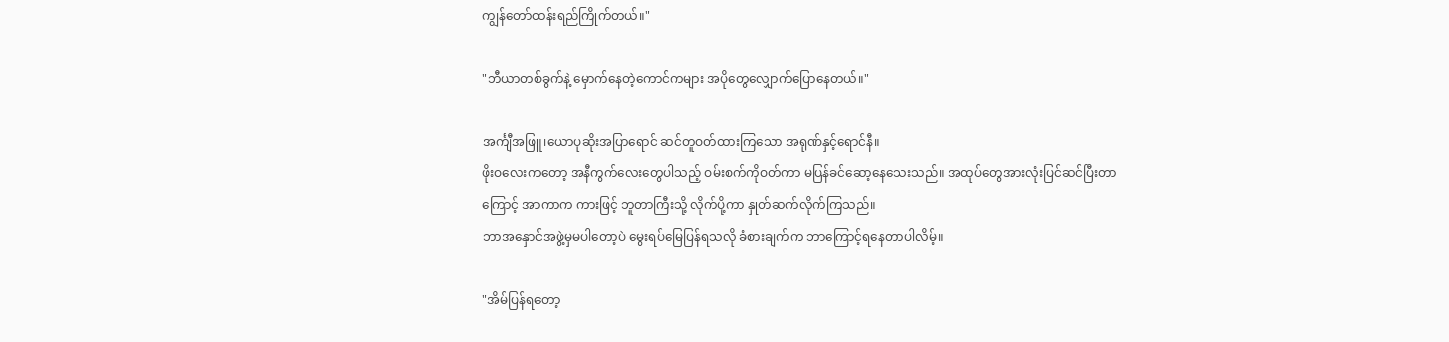ကျွန်တော်ထန်းရည်ကြိုက်တယ်။"

"ဘီယာတစ်ခွက်နဲ့ မှောက်နေတဲ့ကောင်ကများ အပိုတွေလျှောက်ပြောနေတယ်။"

အင်္ကျီအဖြူ၊ယောပုဆိုးအပြာရောင် ဆင်တူဝတ်ထားကြသော အရုဏ်နှင့်ရောင်နီ။
ဖိုးဝလေးကတော့ အနီကွက်လေးတွေပါသည့် ဝမ်းစက်ကိုဝတ်ကာ မပြန်ခင်ဆော့နေသေးသည်။ အထုပ်တွေအားလုံးပြင်ဆင်ပြီးတာကြောင့် အာကာက ကားဖြင့် ဘူတာကြီးသို့ လိုက်ပို့ကာ နှုတ်ဆက်လိုက်ကြသည်။
ဘာအနှောင်အဖွဲ့မှမပါတော့ပဲ မွေးရပ်မြေပြန်ရသလို ခံစားချက်က ဘာကြောင့်ရနေတာပါလိမ့်။

"အိမ်ပြန်ရတော့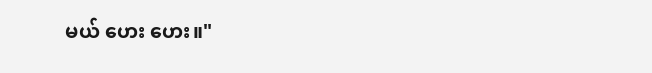မယ် ဟေး ဟေး။"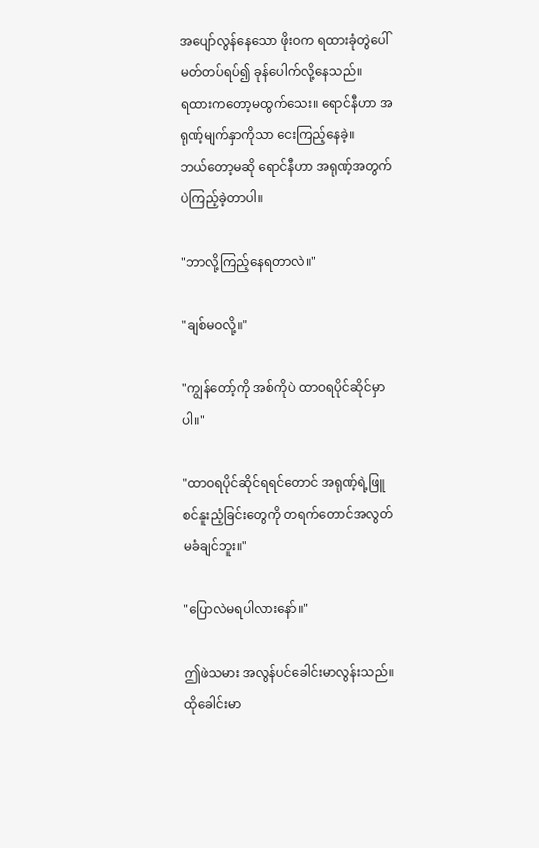အပျော်လွန်နေသော ဖိုးဝက ရထားခုံတွဲပေါ်မတ်တပ်ရပ်၍ ခုန်ပေါက်လို့နေသည်။
ရထားကတော့မထွက်သေး။ ရောင်နီဟာ အရုဏ့်မျက်နှာကိုသာ ငေးကြည့်နေခဲ့။
ဘယ်တော့မဆို ရောင်နီဟာ အရုဏ့်အတွက်ပဲကြည့်ခဲ့တာပါ။

"ဘာလို့ကြည့်နေရတာလဲ။"

"ချစ်မဝလို့။"

"ကျွန်တော့်ကို အစ်ကိုပဲ ထာဝရပိုင်ဆိုင်မှာပါ။"

"ထာဝရပိုင်ဆိုင်ရရင်တောင် အရုဏ့်ရဲ့ဖြူစင်နူးညံ့ခြင်းတွေကို တရက်တောင်အလွတ်မခံချင်ဘူး။"

"ပြောလဲမရပါလားနော်။"

ဤဖဲသမား အလွန်ပင်ခေါင်းမာလွန်းသည်။
ထိုခေါင်းမာ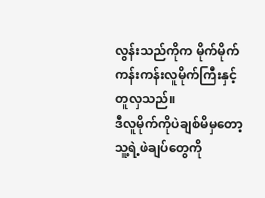လွန်းသည်ကိုက မိုက်မိုက်ကန်းကန်းလူမိုက်ကြီးနှင့်တူလှသည်။
ဒီလူမိုက်ကိုပဲချစ်မိမှတော့ သူ့ရဲ့ဖဲချပ်တွေကို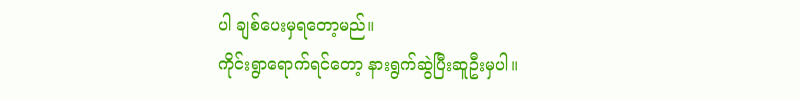ပါ ချစ်ပေးမှရတော့မည်။
ကိုင်းရွာရောက်ရင်တော့ နားရွက်ဆွဲပြီးဆူဦးမှပါ။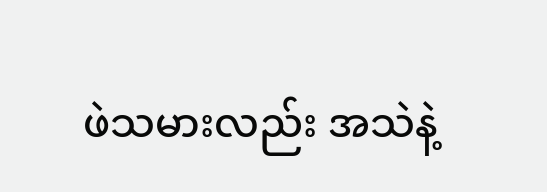ဖဲသမားလည်း အသဲနဲ့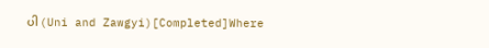ပါ (Uni and Zawgyi)[Completed]Where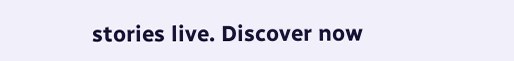stories live. Discover now